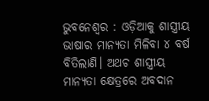ଭୁବନେଶ୍ୱର : ଓଡ଼ିଆକୁ ଶାସ୍ତ୍ରୀୟ ଭାଷାର ମାନ୍ୟତା ମିଳିବା ୪ ବର୍ଷ ବିତିଲାଣି। ଅଥଚ ଶାସ୍ତ୍ରୀୟ ମାନ୍ୟତା କ୍ଷେତ୍ରରେ ଅବଦାନ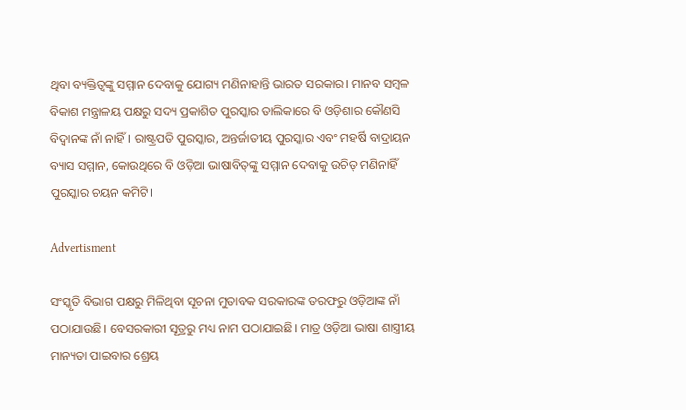ଥିବା ବ୍ୟକ୍ତିତ୍ୱଙ୍କୁ ସମ୍ମାନ ଦେବାକୁ ଯୋଗ୍ୟ ମଣିନାହାନ୍ତି ଭାରତ ସରକାର। ମାନବ ସମ୍ବଳ ବିକାଶ ମନ୍ତ୍ରାଳୟ ପକ୍ଷରୁ ସଦ୍ୟ ପ୍ରକାଶିତ ପୁରସ୍କାର ତାଲିକାରେ ବି ଓଡ଼ିଶାର କୌଣସି ବିଦ୍ୱାନଙ୍କ ନାଁ ନାହିଁ। ରାଷ୍ଟ୍ରପତି ପୁରସ୍କାର, ଅନ୍ତର୍ଜାତୀୟ ପୁରସ୍କାର ଏବଂ ମହର୍ଷି ବାଦ୍ରାୟନ ବ୍ୟାସ ସମ୍ମାନ, କୋଉଥିରେ ବି ଓଡ଼ିଆ ଭାଷାବିତ୍‌ଙ୍କୁ ସମ୍ମାନ ଦେବାକୁ ଉଚିତ୍‌ ମଣିନାହିଁ ପୁରସ୍କାର ଚୟନ କମିଟି।

Advertisment

ସଂସ୍କୃତି ବିଭାଗ ପକ୍ଷରୁ ମିଳିଥିବା ସୂଚନା ମୁତାବକ ସରକାରଙ୍କ ତରଫରୁ ଓଡ଼ିଆଙ୍କ ନାଁ ପଠାଯାଉଛି। ବେସରକାରୀ ସୂତ୍ରରୁ ମଧ୍ୟ ନାମ ପଠାଯାଇଛି। ମାତ୍ର ଓଡ଼ିଆ ଭାଷା ଶାସ୍ତ୍ରୀୟ ମାନ୍ୟତା ପାଇବାର ଶ୍ରେୟ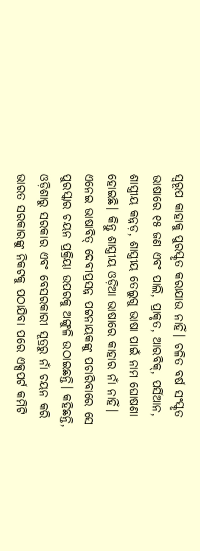ସ୍ୱରୂପ କାହାକୁ ପୁରସ୍କୃତ କରାଯାଉ ନାହିଁ। ଚଳିତ ବର୍ଷ ସଂସ୍କୃତ ଭାଷାରେ ୧୫ ଜଣ ଏବଂ ପାଲି, ପ୍ରାକୃତ, ଆରବିକ୍‌, ପର୍ସିଆନ, ଶାସ୍ତ୍ରୀୟ କନ୍ନଡ଼, ଶାସ୍ତ୍ରୀୟ ତେଲୁଗୁ ଭାଷା ପାଇଁ ନାମ ଘୋଷଣା ହୋଇଛି। କିନ୍ତୁ ଶାସ୍ତ୍ରୀୟ ଓଡ଼ିଆ ଭାଷାରେ କାହାର ନାଁ ନାହିଁ। ଏନେଇ ଭାଷାବିତ୍‌ ଦେବୀପ୍ରସନ୍ନ ପଟ୍ଟନାୟକଙ୍କୁ ପଚାରିବାରେ ସେ ପୁରସ୍କାର ଚୟନ ପ୍ରକ୍ରିୟା ଉପରକୁ ଅଙ୍ଗୁଳି ଉଠାଇଛନ୍ତି। କହିଛନ୍ତି, ଓଡ଼ିଶାରୁ ସରକାର ଏବଂ ବେସରକାରୀ ସୂତ୍ରରୁ ନାଁ ଚୟନ କରି ଭାରତ ସରକାରଙ୍କୁ ନିକଟକୁ ପଠାଯିବା ପରେ ଏକ୍ସପର୍ଟ କମିଟି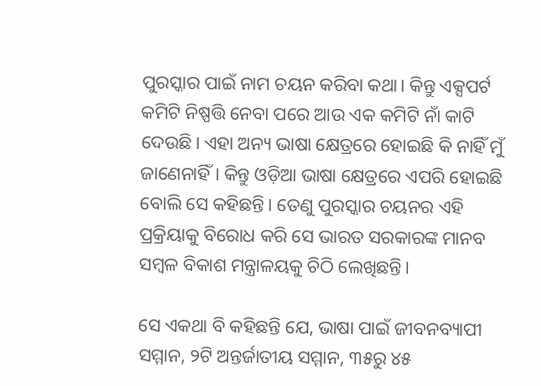ପୁରସ୍କାର ପାଇଁ ନାମ ଚୟନ କରିବା କଥା। କିନ୍ତୁ ଏକ୍ସପର୍ଟ କମିଟି ନିଷ୍ପତ୍ତି ନେବା ପରେ ଆଉ ଏକ କମିଟି ନାଁ କାଟି ଦେଉଛି। ଏହା ଅନ୍ୟ ଭାଷା କ୍ଷେତ୍ରରେ ହୋଇଛି କି ନାହିଁ ମୁଁ ଜାଣେନାହିଁ। କିନ୍ତୁ ଓଡ଼ିଆ ଭାଷା କ୍ଷେତ୍ରରେ ଏପରି ହୋଇଛି ବୋଲି ସେ କହିଛନ୍ତି। ତେଣୁ ପୁରସ୍କାର ଚୟନର ଏହି ପ୍ରକ୍ରିୟାକୁ ବିରୋଧ କରି ସେ ଭାରତ ସରକାରଙ୍କ ମାନବ ସମ୍ବଳ ବିକାଶ ମନ୍ତ୍ରାଳୟକୁ ଚିଠି ଲେଖିଛନ୍ତି।

ସେ ଏକଥା ବି କହିଛନ୍ତି ଯେ, ଭାଷା ପାଇଁ ଜୀବନବ୍ୟାପୀ ସମ୍ମାନ, ୨ଟି ଅନ୍ତର୍ଜାତୀୟ ସମ୍ମାନ, ୩୫ରୁ ୪୫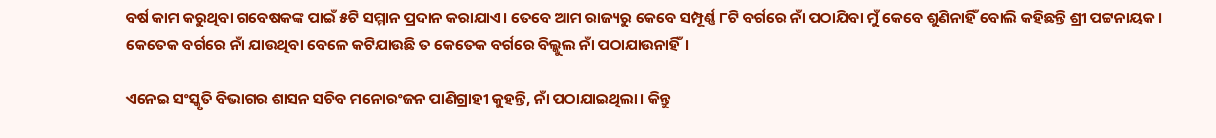ବର୍ଷ କାମ କରୁଥିବା ଗବେଷକଙ୍କ ପାଇଁ ୫ଟି ସମ୍ମାନ ପ୍ରଦାନ କରାଯାଏ। ତେବେ ଆମ ରାଜ୍ୟରୁ କେବେ ସମ୍ପୂର୍ଣ୍ଣ ୮ଟି ବର୍ଗରେ ନାଁ ପଠାଯିବା ମୁଁ କେବେ ଶୁଣିନାହିଁ ବୋଲି କହିଛନ୍ତି ଶ୍ରୀ ପଟ୍ଟନାୟକ। କେତେକ ବର୍ଗରେ ନାଁ ଯାଉଥିବା ବେଳେ କଟିଯାଉଛି ତ କେତେକ ବର୍ଗରେ ବିଲ୍କୁଲ ନାଁ ପଠାଯାଉନାହିଁ।

ଏନେଇ ସଂସ୍କୃତି ବିଭାଗର ଶାସନ ସଚିବ ମନୋରଂଜନ ପାଣିଗ୍ରାହୀ କୁହନ୍ତି, ନାଁ ପଠାଯାଇଥିଲା। କିନ୍ତୁ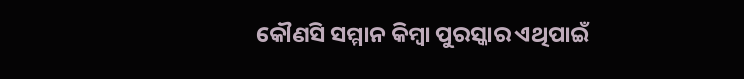କୌଣସି ସମ୍ମାନ କିମ୍ବା ପୁରସ୍କାର ଏଥିପାଇଁ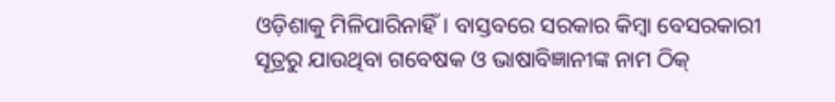ଓଡ଼ିଶାକୁ ମିଳିପାରିନାହିଁ। ବାସ୍ତବରେ ସରକାର କିମ୍ବା ବେସରକାରୀ ସୂତ୍ରରୁ ଯାଉଥିବା ଗବେଷକ ଓ ଭାଷାବିଜ୍ଞାନୀଙ୍କ ନାମ ଠିକ୍‌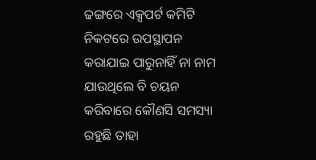ଢଙ୍ଗରେ ଏକ୍ସପର୍ଟ କମିଟି ନିକଟରେ ଉପସ୍ଥାପନ କରାଯାଇ ପାରୁନାହିଁ ନା ନାମ ଯାଉଥିଲେ ବି ଚୟନ କରିବାରେ କୌଣସି ସମସ୍ୟା ରହୁଛି ତାହା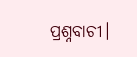ପ୍ରଶ୍ନବାଚୀ।